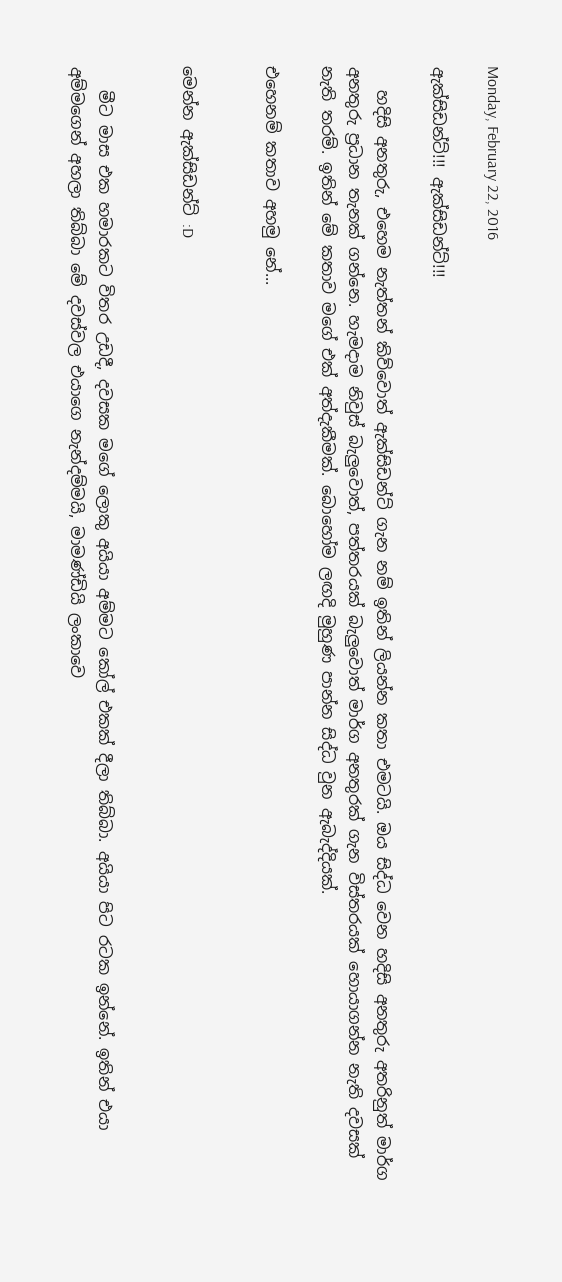Monday, February 22, 2016

ඇක්සිඩන්ට්!!! ඇක්සිඩන්ට්!!!

   හදිසි අනතුරු, එහෙම නැත්තන් කිව්වොත් ඇක්සිඩන්ට් ගැන නම් ඉතින් ලියන්න කතා එමටයි. ඔය සිද්ධ වෙන හදිසි අනතුරු අතරිනුත් මාර්ග අනතුරු ප්‍රධාන තැනක් ගන්නෙ. හැමදාම නිවුස් බැලුවොත්, පත්තරයක් බැලුවොත් මාර්ග අනතුරක් ගැන විස්තරයක් හොයාගන්න නැති දවසක් නැති තරම්. ඉතින් මේ කතාව මගේ එක් අත්දැකීමක්. බොහෝම ලඟදි මුහුණ පාන්න සිද්ධ වුන ඇබැද්දියක්.

එහෙනම් කතාව අහමු නේ...


මෙන්න ඇක්සිඩන්ට් :D


   මීට මාස එක හමාරකට විතර උඩදී, දවසක මගේ ලොකු අයියා අම්මට කෝල් එකක් දීලා තිබ්බා. අයියා පිට රටක ඉන්නේ. ඉතින් එයා අම්මගෙන් අහලා තිබ්බා මේ දවස්වල එයාගෙ නැන්දම්මයි, මාමණ්ඩියි ලංකාවෙ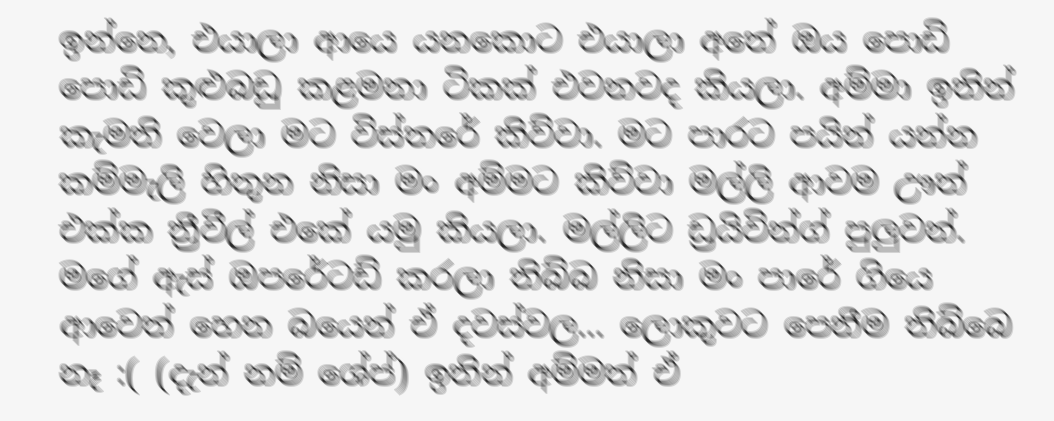ඉන්නෙ, එයාලා ආයෙ යනකොට එයාලා අතේ ඔය පොඩි පොඩි කුළුබඩු කළමනා ටිකක් එවනවද කියලා. අම්මා ඉතින් කැමති වෙලා මට විස්තරේ කිව්වා. මට පාරට පයින් යන්න කම්මැලි හිතුන නිසා මං අම්මට කිව්වා මල්ලි ආවම ඌත් එක්ක ත්‍රීවීල් එකේ යමු කියලා. මල්ලිට ඩ්‍රයිවින්ග් පුලුවන්. මගේ ඇස් ඔපරේටඩ් කරලා තිබ්බ නිසා මං පාරේ ගියෙ ආවෙත් හෙන බයෙන් ඒ දවස්වල... ලොකුවට පෙනීම තිබ්බෙ නෑ :( (දැන් නම් ශේප්) ඉතින් අම්මත් ඒ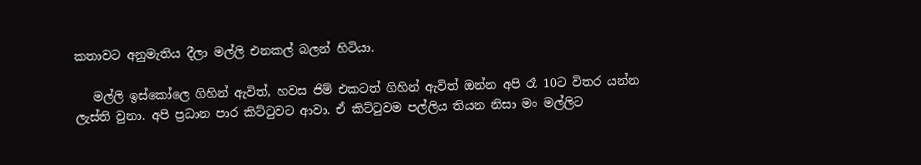කතාවට අනුමැතිය දීලා මල්ලි එනකල් බලන් හිටියා.

   මල්ලි ඉස්කෝලෙ ගිහින් ඇවිත්, හවස ජිම් එකටත් ගිහින් ඇවිත් ඔන්න අපි රෑ 10ට විතර යන්න ලැස්ති වුනා. අපි ප්‍රධාන පාර කිට්ටුවට ආවා. ඒ කිට්ටුවම පල්ලිය තියන නිසා මං මල්ලිට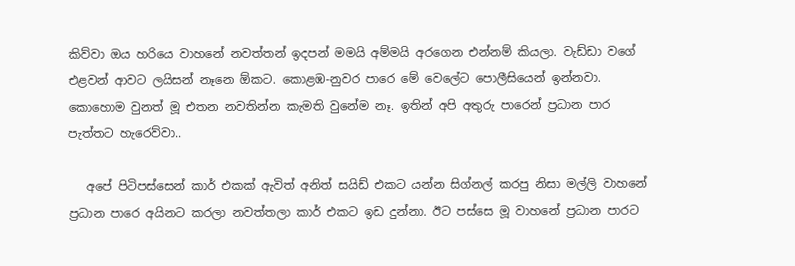කිව්වා ඔය හරියෙ වාහනේ නවත්තන් ඉදපන් මමයි අම්මයි අරගෙන එන්නම් කියලා. වැඩ්ඩා වගේ එළවන් ආවට ලයිසන් නෑනෙ ඕකට. කොළඹ-නුවර පාරෙ මේ වෙලේට පොලීසියෙන් ඉන්නවා. කොහොම වුනත් මූ එතන නවතින්න කැමති වුනේම නෑ. ඉතින් අපි අතුරු පාරෙන් ප්‍රධාන පාර පැත්තට හැරෙව්වා..

   අපේ පිටිපස්සෙන් කාර් එකක් ඇවිත් අනිත් සයිඩ් එකට යන්න සිග්නල් කරපු නිසා මල්ලි වාහනේ ප්‍රධාන පාරෙ අයිනට කරලා නවත්තලා කාර් එකට ඉඩ දුන්නා. ඊට පස්සෙ මූ වාහනේ ප්‍රධාන පාරට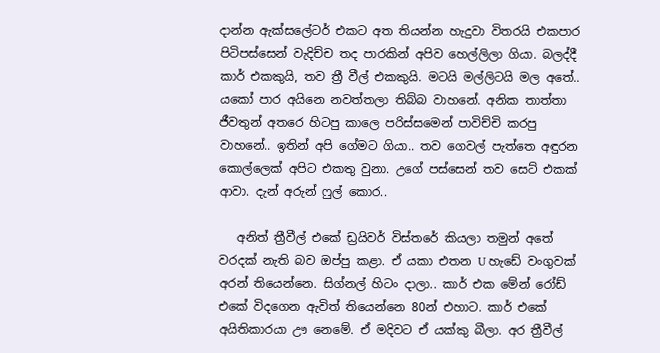දාන්න ඇක්සලේටර් එකට අත තියන්න හැදුවා විතරයි එකපාර පිටිපස්සෙන් වැදිච්ච තද පාරකින් අපිව හෙල්ලිලා ගියා. බලද්දී කාර් එකකුයි, තව ත්‍රී වීල් එකකුයි. මටයි මල්ලිටයි මල අතේ.. යකෝ පාර අයිනෙ නවත්තලා තිබ්බ වාහනේ. අනික තාත්තා ජීවතුන් අතරෙ හිටපු කාලෙ පරිස්සමෙන් පාවිච්චි කරපු වාහනේ.. ඉතින් අපි ගේමට ගියා.. තව ගෙවල් පැත්තෙ අඳුරන කොල්ලෙක් අපිට එකතු වුනා. උගේ පස්සෙන් තව සෙට් එකක් ආවා. දැන් අරුන් ෆුල් කොර..

   අනිත් ත්‍රීවීල් එකේ ඩ්‍රයිවර් විස්තරේ කියලා තමුන් අතේ වරදක් නැති බව ඔප්පු කළා. ඒ යකා එතන U හැඩේ වංගුවක් අරන් තියෙන්නෙ. සිග්නල් හිටං දාලා.. කාර් එක මේන් රෝඩ් එකේ විදගෙන ඇවිත් තියෙන්නෙ 80න් එහාට. කාර් එකේ අයිතිකාරයා ඌ නෙමේ. ඒ මදිවට ඒ යක්කු බීලා. අර ත්‍රීවීල්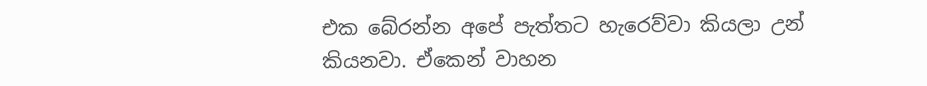එක බේරන්න අපේ පැත්තට හැරෙව්වා කියලා උන් කියනවා. ඒකෙන් වාහන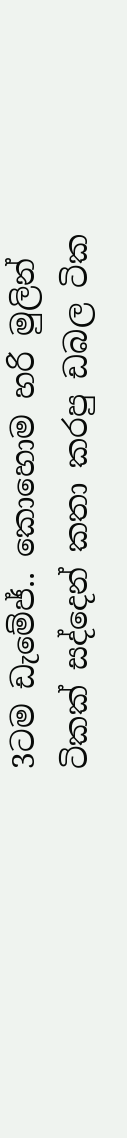3ටම ඩැමේජ්.. කොහොම හරි මුලින් ටිකක් සද්දෙන් කතා කරපු ඩබල ටික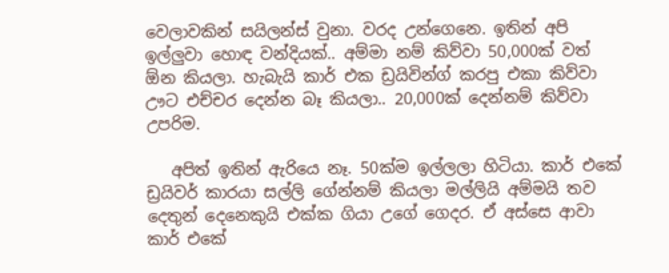වෙලාවකින් සයිලන්ස් වුනා. වරද උන්ගෙනෙ. ඉතින් අපි ඉල්ලුවා හොඳ වන්දියක්.. අම්මා නම් කිව්වා 50,000ක් වත් ඕන කියලා. හැබැයි කාර් එක ඩ්‍රයිවින්ග් කරපු එකා කිව්වා ඌට එච්චර දෙන්න බෑ කියලා.. 20,000ක් දෙන්නම් කිව්වා උපරිම.

   අපිත් ඉතින් ඇරියෙ නෑ. 50ක්ම ඉල්ලලා හිටියා. කාර් එකේ ඩ්‍රයිවර් කාරයා සල්ලි ගේන්නම් කියලා මල්ලියි අම්මයි තව දෙතුන් දෙනෙකුයි එක්ක ගියා උගේ ගෙදර. ඒ අස්සෙ ආවා කාර් එකේ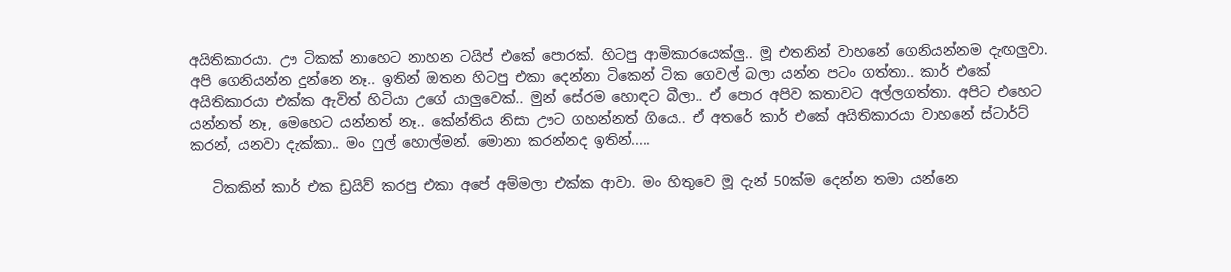අයිතිකාරයා. ඌ ටිකක් නාහෙට නාහන ටයිප් එකේ පොරක්. හිටපු ආමිකාරයෙක්ලු.. මූ එතනින් වාහනේ ගෙනියන්නම දැඟලුවා. අපි ගෙනියන්න දුන්නෙ නෑ.. ඉතින් ඔතන හිටපු එකා දෙන්නා ටිකෙන් ටික ගෙවල් බලා යන්න පටං ගත්තා.. කාර් එකේ අයිතිකාරයා එක්ක ඇවිත් හිටියා උගේ යාලුවෙක්.. මුන් සේරම හොඳට බීලා.. ඒ පොර අපිව කතාවට අල්ලගත්තා. අපිට එහෙට යන්නත් නෑ, මෙහෙට යන්නත් නෑ.. කේන්තිය නිසා ඌට ගහන්නත් ගියෙ.. ඒ අතරේ කාර් එකේ අයිතිකාරයා වාහනේ ස්ටාර්ට් කරන්, යනවා දැක්කා.. මං ෆුල් හොල්මන්. මොනා කරන්නද ඉතින්.....

   ටිකකින් කාර් එක ඩ්‍රයිව් කරපු එකා අපේ අම්මලා එක්ක ආවා. මං හිතුවෙ මූ දැන් 50ක්ම දෙන්න තමා යන්නෙ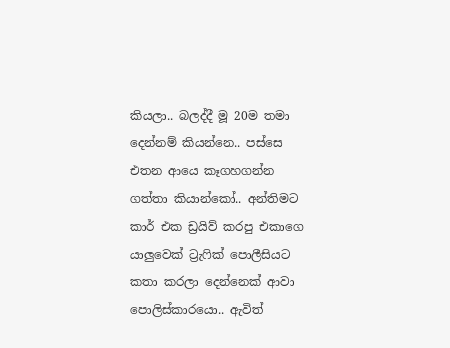කියලා.. බලද්දී මූ 20ම තමා දෙන්නම් කියන්නෙ.. පස්සෙ එතන ආයෙ කෑගහගන්න ගත්තා කියාන්කෝ.. අන්තිමට කාර් එක ඩ්‍රයිව් කරපු එකාගෙ යාලුවෙක් ට්‍රැෆික් පොලීසියට කතා කරලා දෙන්නෙක් ආවා පොලිස්කාරයො.. ඇවිත්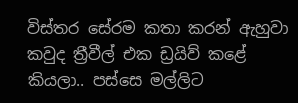විස්තර සේරම කතා කරන් ඇහුවා කවුද ත්‍රීවීල් එක ඩ්‍රයිව් කළේ කියලා.. පස්සෙ මල්ලිට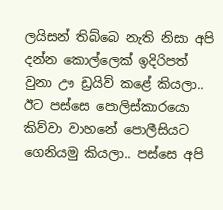ලයිසන් තිබ්බෙ නැති නිසා අපි දන්න කොල්ලෙක් ඉදිරිපත් වුනා ඌ ඩ්‍රයිව් කළේ කියලා.. ඊට පස්සෙ පොලිස්කාරයො කිව්වා වාහනේ පොලීසියට ගෙනියමු කියලා.. පස්සෙ අපි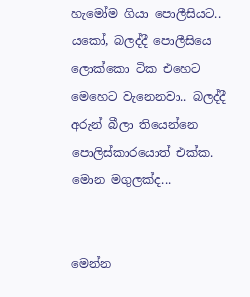හැමෝම ගියා පොලීසියට.. යකෝ, බලද්දී පොලීසියෙ ලොක්කො ටික එහෙට මෙහෙට වැනෙනවා.. බලද්දී අරුන් බීලා තියෙන්නෙ පොලිස්කාරයොත් එක්ක. මොන මගුලක්ද...


මෙන්න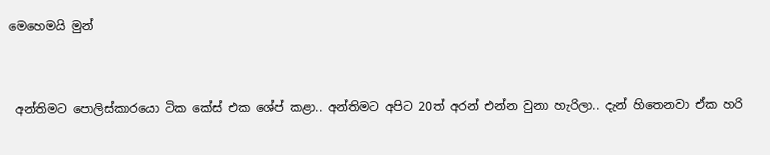මෙහෙමයි මුන්


 අන්තිමට පොලිස්කාරයො ටික කේස් එක ශේප් කළා.. අන්තිමට අපිට 20ත් අරන් එන්න වුනා හැරිලා.. දැන් හිතෙනවා ඒක හරි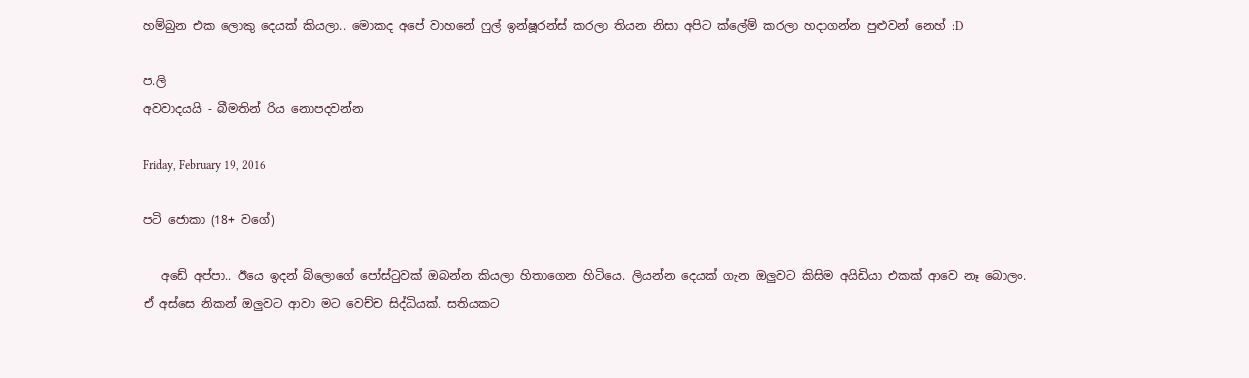හම්බුන එක ලොකු දෙයක් කියලා.. මොකද අපේ වාහනේ ෆුල් ඉන්ෂූරන්ස් කරලා තියන නිසා අපිට ක්ලේම් කරලා හදාගන්න පුළුවන් නෙහ් :D

ප.ලි
අවවාදයයි - බීමතින් රිය නොපදවන්න

Friday, February 19, 2016

පටි ජොකා (18+ වගේ)

   අඩේ අප්පා.. ඊයෙ ඉදන් බ්ලොගේ පෝස්ටුවක් ඔබන්න කියලා හිතාගෙන හිටියෙ. ලියන්න දෙයක් ගැන ඔලුවට කිසිම අයිඩියා එකක් ආවෙ නෑ බොලං. ඒ අස්සෙ නිකන් ඔලුවට ආවා මට වෙච්ච සිද්ධියක්. සතියකට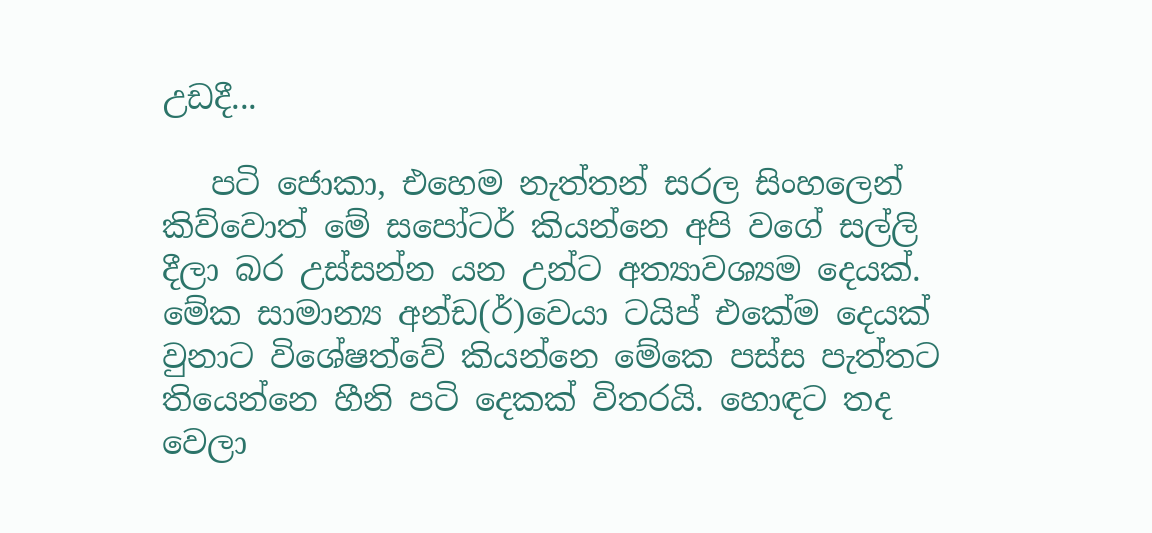උඩදී...

   පටි ජොකා, එහෙම නැත්තන් සරල සිංහලෙන් කිව්වොත් මේ සපෝටර් කියන්නෙ අපි වගේ සල්ලි දීලා බර උස්සන්න යන උන්ට අත්‍යාවශ්‍යම දෙයක්. මේක සාමාන්‍ය අන්ඩ(ර්)වෙයා ටයිප් එකේම දෙයක් වුනාට විශේෂත්වේ කියන්නෙ මේකෙ පස්ස පැත්තට තියෙන්නෙ හීනි පටි දෙකක් විතරයි. හොඳට තද වෙලා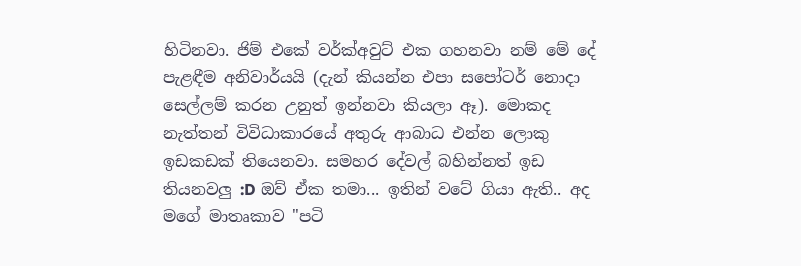හිටිනවා. ජිම් එකේ වර්ක්අවුට් එක ගහනවා නම් මේ දේ පැළඳීම අනිවාර්යයි (දැන් කියන්න එපා සපෝටර් නොදා සෙල්ලම් කරන උනුත් ඉන්නවා කියලා ඈ). මොකද නැත්තන් විවිධාකාරයේ අතුරු ආබාධ එන්න ලොකු ඉඩකඩක් තියෙනවා. සමහර දේවල් බහින්නත් ඉඩ තියනවලු :D ඔව් ඒක තමා... ඉතින් වටේ ගියා ඇති.. අද මගේ මාතෘකාව "පටි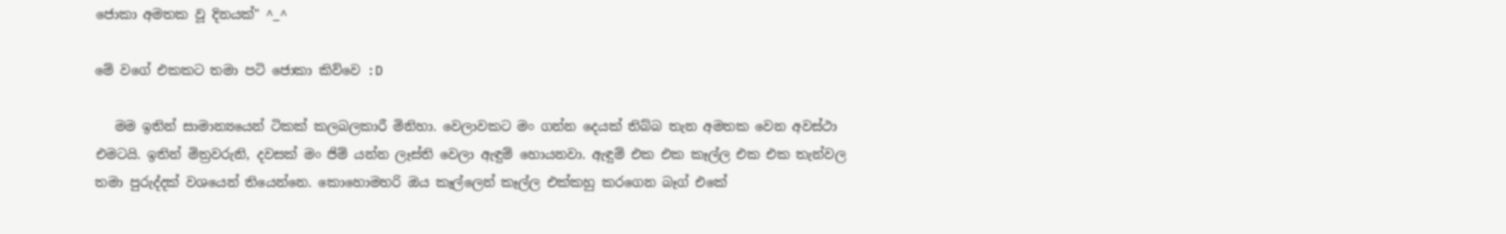ජොකා අමතක වූ දිනයක්" ^_^

මේ වගේ එකකට තමා පටි ජොකා කිව්වෙ :D

   මම ඉතින් සාමාන්‍යයෙන් ටිකක් කලබලකාරී මිනිහා. වෙලාවකට මං ගන්න දෙයක් තිබ්බ තැන අමතක වෙන අවස්ථා එමටයි. ඉතින් මිත්‍රවරුනි, දවසක් මං ජිම් යන්න ලෑස්ති වෙලා ඇඳුම් හොයනවා. ඇඳුම් එක එක කෑල්ල එක එක තැන්වල තමා පුරුද්දක් වශයෙන් තියෙන්නෙ. කොහොමහරි ඔය කෑල්ලෙන් කෑල්ල එක්කහු කරගෙන බෑග් එකේ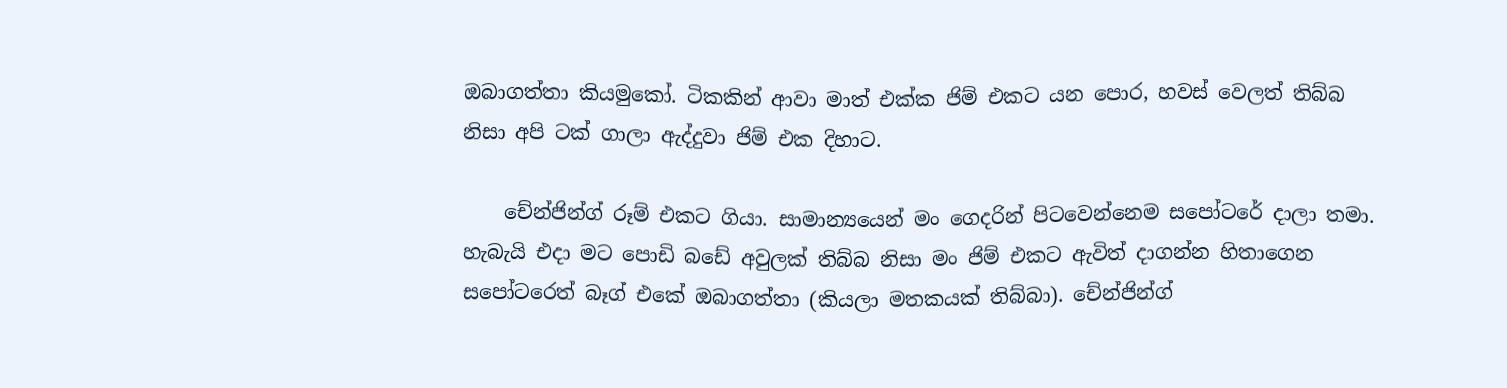ඔබාගත්තා කියමුකෝ. ටිකකින් ආවා මාත් එක්ක ජිම් එකට යන පොර, හවස් වෙලත් තිබ්බ නිසා අපි ටක් ගාලා ඇද්දුවා ජිම් එක දිහාට.

    චේන්ජින්ග් රූම් එකට ගියා. සාමාන්‍යයෙන් මං ගෙදරින් පිටවෙන්නෙම සපෝටරේ දාලා තමා. හැබැයි එදා මට පොඩි බඩේ අවුලක් තිබ්බ නිසා මං ජිම් එකට ඇවිත් දාගන්න හිතාගෙන සපෝටරෙත් බෑග් එකේ ඔබාගත්තා (කියලා මතකයක් තිබ්බා). චේන්ජින්ග්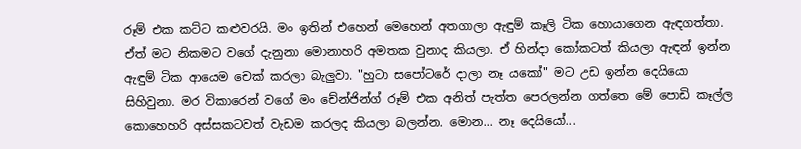රූම් එක කට්ට කළුවරයි. මං ඉතින් එහෙන් මෙහෙන් අතගාලා ඇඳුම් කෑලි ටික හොයාගෙන ඇඳගත්තා. ඒත් මට නිකමට වගේ දැනුනා මොනාහරි අමතක වුනාද කියලා. ඒ හින්දා කෝකටත් කියලා ඇඳන් ඉන්න ඇඳුම් ටික ආයෙම චෙක් කරලා බැලුවා. "හුටා සපෝටරේ දාලා නෑ යකෝ" මට උඩ ඉන්න දෙයියො සිහිවුනා. මර විකාරෙන් වගේ මං චේන්ජින්ග් රූම් එක අනිත් පැත්ත පෙරලන්න ගත්තෙ මේ පොඩි කෑල්ල කොහෙහරි අස්සකටවත් වැඩම කරලද කියලා බලන්න. මොන... නෑ දෙයියෝ...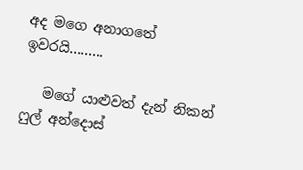අද මගෙ අනාගතේ ඉවරයි.........

   මගේ යාළුවත් දැන් නිකන් ෆුල් අන්දොස්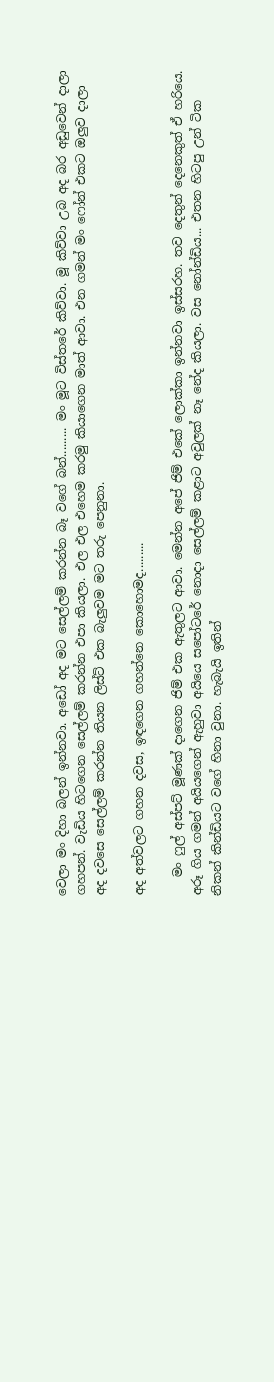වෙලා මං දිහා බලන් ඉන්නවා. අඩෝ අද මට සෙල්ලම් කරන්න බෑ වගේ බන්......... මං මූට විස්තරේ කිව්වා. මූ කිව්වා උබ අද බර අඩුවෙන් දාලා ගහපන්. වැඩිය හිටගෙන සෙල්ලම් කරන්න එපා කියලා. එල එල එහෙම කරමු කියාගෙන මාත් ආවා. එන ගමන් මං ෆෝන් එකට ඔලුව දාලා අද දවසෙ සෙල්ලම් කරන්න තියන ලිස්ට් එක බැලුවම මට තරු පෙනුනා.

අද අත්වලට ගහන දවස, ඉඳගෙන ගහන්නෙ කොහොමද.........

   මං ෆුල් අස්පට් මූණක් දාගෙන ජිම් එක ඇතුලට ආවා. මෙන්න අපේ ජිම් එකේ ලොක්කා ඉන්නවා ඉස්සරහ. තව දෙතුන් දෙනෙකුත් ඒ හරියෙ. අරූ ගිය ගමන් අයියගෙන් ඇහුවා අයියෙ සපෝටරේ නොදා සෙල්ලම් කළාට අවුලක් නෑ නේද කියලා. වස නෝන්ඩිය... එතන හිටපු උන් ටික නිකන් කින්ඩියට වගේ හිනා වුනා. හැබැයි ඉතින්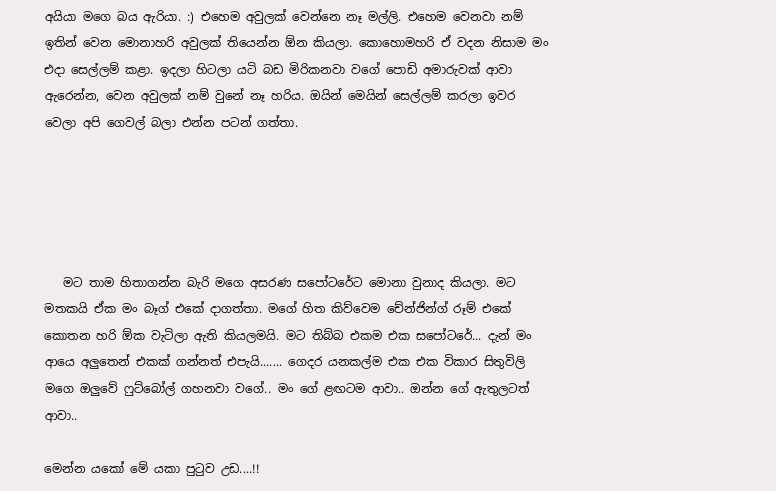අයියා මගෙ බය ඇරියා. :) එහෙම අවුලක් වෙන්නෙ නෑ මල්ලි. එහෙම වෙනවා නම් ඉතින් වෙන මොනාහරි අවුලක් තියෙන්න ඕන කියලා. කොහොමහරි ඒ වදන නිසාම මං එදා සෙල්ලම් කළා. ඉදලා හිටලා යටි බඩ මිරිකනවා වගේ පොඩි අමාරුවක් ආවා ඇරෙන්න, වෙන අවුලක් නම් වුනේ නෑ හරිය. ඔයින් මෙයින් සෙල්ලම් කරලා ඉවර වෙලා අපි ගෙවල් බලා එන්න පටන් ගත්තා.





   මට තාම හිතාගන්න බැරි මගෙ අසරණ සපෝටරේට මොනා වුනාද කියලා. මට මතකයි ඒක මං බෑග් එකේ දාගත්තා. මගේ හිත කිව්වෙම චේන්ජින්ග් රූම් එකේ කොතන හරි ඕක වැටිලා ඇති කියලමයි. මට තිබ්බ එකම එක සපෝටරේ... දැන් මං ආයෙ අලුතෙන් එකක් ගන්නත් එපැයි....... ගෙදර යනකල්ම එක එක විකාර සිතුවිලි මගෙ ඔලුවේ ෆුට්බෝල් ගහනවා වගේ.. මං ගේ ළඟටම ආවා.. ඔන්න ගේ ඇතුලටත් ආවා..

මෙන්න යකෝ මේ යකා පුටුව උඩ....!!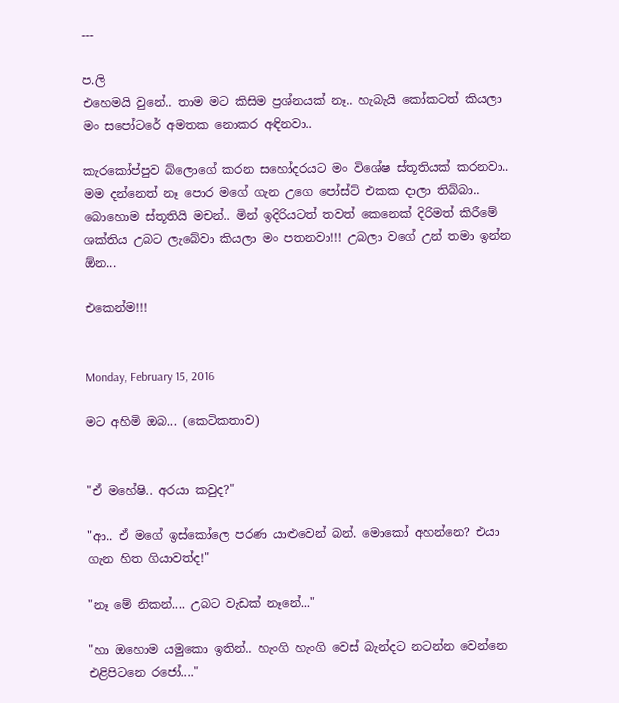---

ප.ලි
එහෙමයි වුනේ.. තාම මට කිසිම ප්‍රශ්නයක් නෑ.. හැබැයි කෝකටත් කියලා මං සපෝටරේ අමතක නොකර අඳිනවා..

කැරකෝප්පුව බ්ලොගේ කරන සහෝදරයට මං විශේෂ ස්තූතියක් කරනවා.. මම දන්නෙත් නෑ පොර මගේ ගැන උගෙ පෝස්ට් එකක දාලා තිබ්බා.. බොහොම ස්තූතියි මචන්.. මින් ඉදිරියටත් තවත් කෙනෙක් දිරිමත් කිරීමේ ශක්තිය උබට ලැබේවා කියලා මං පතනවා!!! උබලා වගේ උන් තමා ඉන්න ඕන...

එකෙන්ම!!!


Monday, February 15, 2016

මට අහිමි ඔබ... (කෙටිකතාව)


"ඒ මහේෂි.. අරයා කවුද?"

"ආ.. ඒ මගේ ඉස්කෝලෙ පරණ යාළුවෙන් බන්. මොකෝ අහන්නෙ? එයා ගැන හිත ගියාවත්ද!"

"නෑ මේ නිකන්.... උබට වැඩක් නෑනේ..."

"හා ඔහොම යමුකො ඉතින්.. හැංගි හැංගි වෙස් බැන්දට නටන්න වෙන්නෙ එළිපිටනෙ රජෝ...."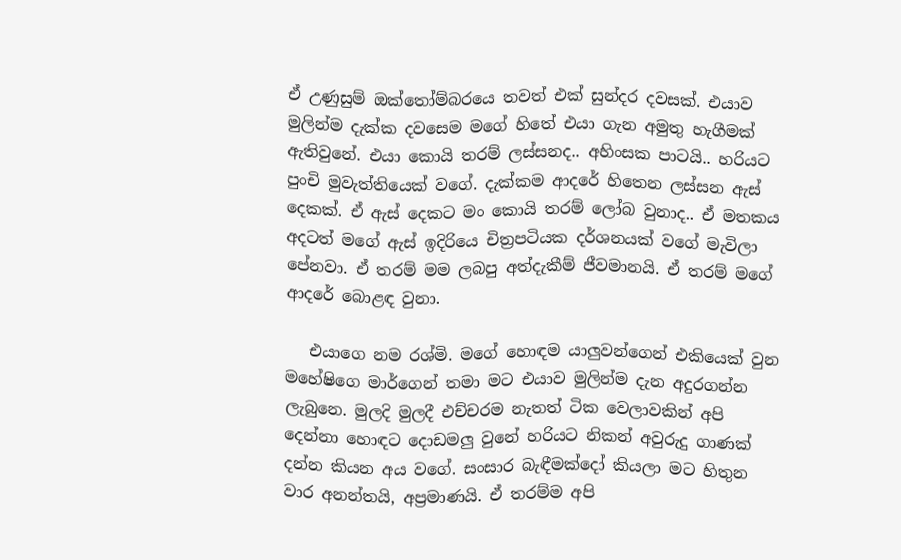ඒ උණුසුම් ඔක්තෝම්බරයෙ තවත් එක් සුන්දර දවසක්. එයාව මුලින්ම දැක්ක දවසෙම මගේ හිතේ එයා ගැන අමුතු හැගීමක් ඇතිවුනේ. එයා කොයි තරම් ලස්සනද.. අහිංසක පාටයි.. හරියට පුංචි මුවැත්තියෙක් වගේ. දැක්කම ආදරේ හිතෙන ලස්සන ඇස් දෙකක්. ඒ ඇස් දෙකට මං කොයි තරම් ලෝබ වුනාද.. ඒ මතකය අදටත් මගේ ඇස් ඉදිරියෙ චිත්‍රපටියක දර්ශනයක් වගේ මැවිලා පේනවා. ඒ තරම් මම ලබපු අත්දැකීම් ජීවමානයි. ඒ තරම් මගේ ආදරේ බොළඳ වුනා.

   එයාගෙ නම රශ්මි. මගේ හොඳම යාලුවන්ගෙන් එකියෙක් වුන මහේෂිගෙ මාර්ගෙන් තමා මට එයාව මුලින්ම දැන අදුරගන්න ලැබුනෙ. මුලදි මුලදී එච්චරම නැතත් ටික වෙලාවකින් අපි දෙන්නා හොඳට දොඩමලු වුනේ හරියට නිකන් අවුරුදු ගාණක් දන්න කියන අය වගේ. සංසාර බැඳීමක්දෝ කියලා මට හිතුන වාර අනන්තයි, අප්‍රමාණයි. ඒ තරම්ම අපි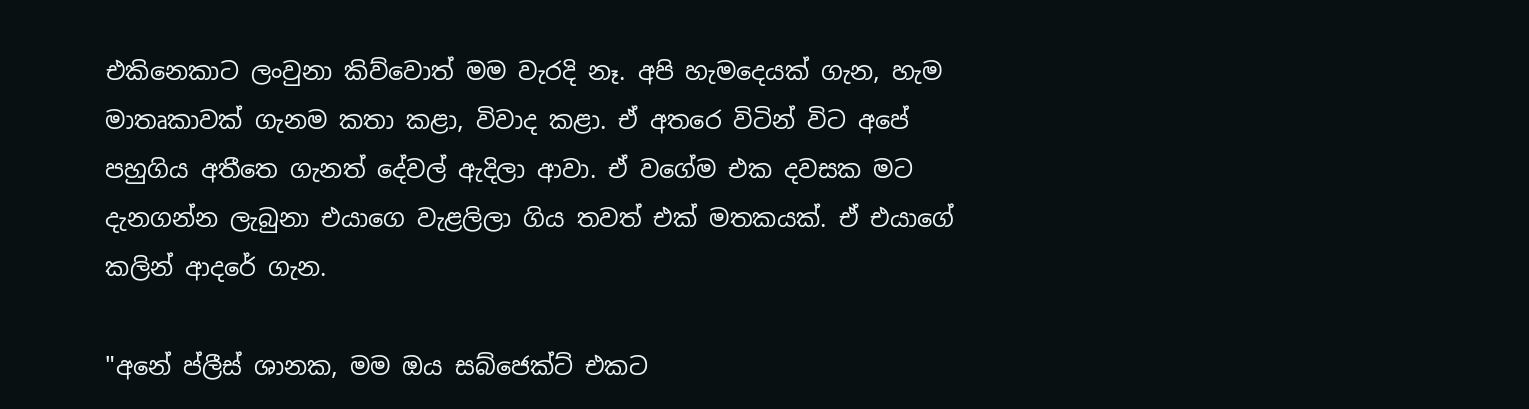එකිනෙකාට ලංවුනා කිව්වොත් මම වැරදි නෑ. අපි හැමදෙයක් ගැන, හැම මාතෘකාවක් ගැනම කතා කළා, විවාද කළා. ඒ අතරෙ විටින් විට අපේ පහුගිය අතීතෙ ගැනත් දේවල් ඇදිලා ආවා. ඒ වගේම එක දවසක මට දැනගන්න ලැබුනා එයාගෙ වැළලිලා ගිය තවත් එක් මතකයක්. ඒ එයාගේ කලින් ආදරේ ගැන.

"අනේ ප්ලීස් ශානක, මම ඔය සබ්ජෙක්ට් එකට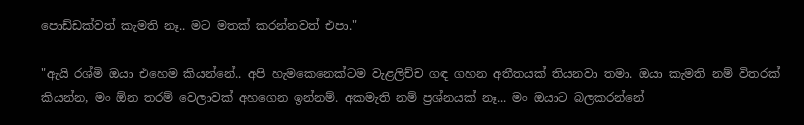පොඩ්ඩක්වත් කැමති නෑ.. මට මතක් කරන්නවත් එපා."

"ඇයි රශ්මි ඔයා එහෙම කියන්නේ.. අපි හැමකෙනෙක්ටම වැළලිච්ච ගඳ ගහන අතීතයක් තියනවා තමා. ඔයා කැමති නම් විතරක් කියන්න, මං ඕන තරම් වෙලාවක් අහගෙන ඉන්නම්. අකමැති නම් ප්‍රශ්නයක් නෑ... මං ඔයාට බලකරන්නේ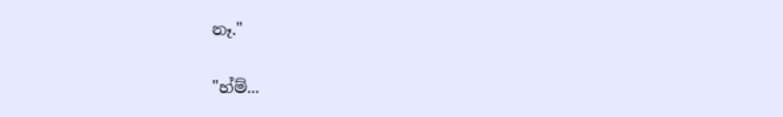නෑ."

"හ්ම්...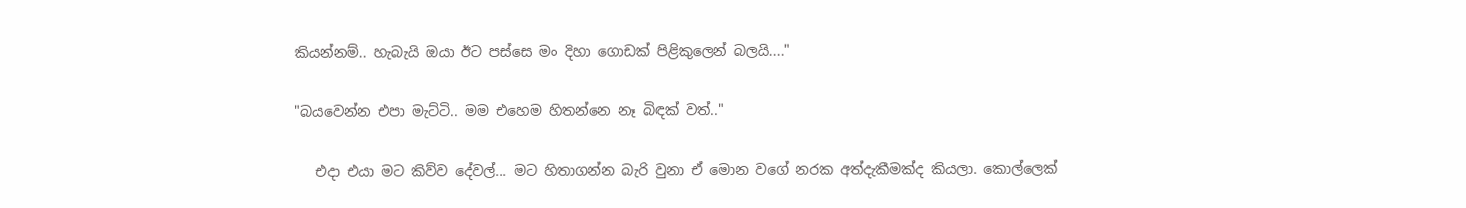කියන්නම්.. හැබැයි ඔයා ඊට පස්සෙ මං දිහා ගොඩක් පිළිකුලෙන් බලයි...."

"බයවෙන්න එපා මැට්ටි.. මම එහෙම හිතන්නෙ නෑ බිඳක් වත්.."

   එදා එයා මට කිව්ව දේවල්... මට හිතාගන්න බැරි වුනා ඒ මොන වගේ නරක අත්දැකීමක්ද කියලා. කොල්ලෙක්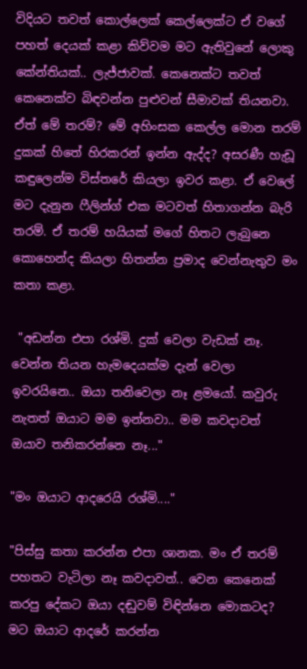විදියට තවත් කොල්ලෙක් කෙල්ලෙක්ට ඒ වගේ පහත් දෙයක් කළා කිව්වම මට ඇතිවුනේ ලොකු කේන්තියක්.. ලැජ්ජාවක්. කෙනෙක්ට තවත් කෙනෙක්ව බිඳවන්න පුළුවන් සීමාවක් තියනවා. ඒත් මේ තරම්? මේ අහිංසක කෙල්ල මොන තරම් දුකක් හිතේ හිරකරන් ඉන්න ඇද්ද? අසරණී හැඩූ කඳුලෙන්ම විස්තරේ කියලා ඉවර කළා. ඒ වෙලේ මට දැනුන ෆීලින්ග් එක මටවත් හිතාගන්න බැරි තරම්. ඒ තරම් හයියක් මගේ හිතට ලැබුනෙ කොහෙන්ද කියලා හිතන්න ප්‍රමාද වෙන්නැතුව මං කතා කළා.

 "අඩන්න එපා රශ්මි. දුක් වෙලා වැඩක් නෑ. වෙන්න තියන හැමදෙයක්ම දැන් වෙලා ඉවරයිනෙ.. ඔයා තනිවෙලා නෑ ළමයෝ. කවුරු නැතත් ඔයාට මම ඉන්නවා.. මම කවදාවත් ඔයාව තනිකරන්නෙ නෑ..."

"මං ඔයාට ආදරෙයි රශ්මි...."

"පිස්සු කතා කරන්න එපා ශානක. මං ඒ තරම් පහතට වැටිලා නෑ කවදාවත්.. වෙන කෙනෙක් කරපු දේකට ඔයා දඬුවම් විඳින්නෙ මොකටද? මට ඔයාට ආදරේ කරන්න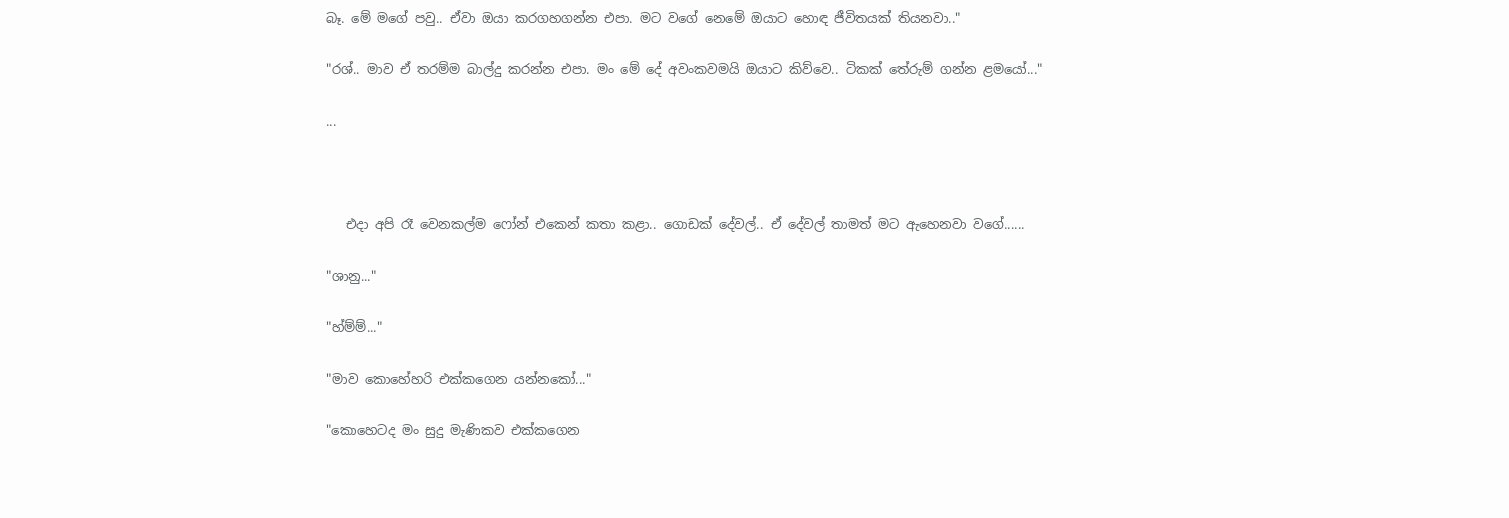බෑ. මේ මගේ පවු.. ඒවා ඔයා කරගහගන්න එපා. මට වගේ නෙමේ ඔයාට හොඳ ජීවිතයක් තියනවා.."

"රශ්.. මාව ඒ තරම්ම බාල්දු කරන්න එපා. මං මේ දේ අවංකවමයි ඔයාට කිව්වෙ.. ටිකක් තේරුම් ගන්න ළමයෝ..."

...



   එදා අපි රෑ වෙනකල්ම ෆෝන් එකෙන් කතා කළා.. ගොඩක් දේවල්.. ඒ දේවල් තාමත් මට ඇහෙනවා වගේ......

"ශානු..."

"හ්ම්ම්..."

"මාව කොහේහරි එක්කගෙන යන්නකෝ..."

"කොහෙටද මං සුදු මැණිකව එක්කගෙන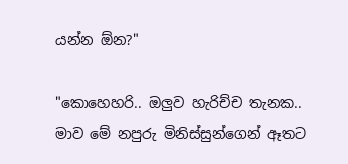යන්න ඕන?"

"කොහෙහරි.. ඔලුව හැරිච්ච තැනක.. මාව මේ නපුරු මිනිස්සුන්ගෙන් ඈතට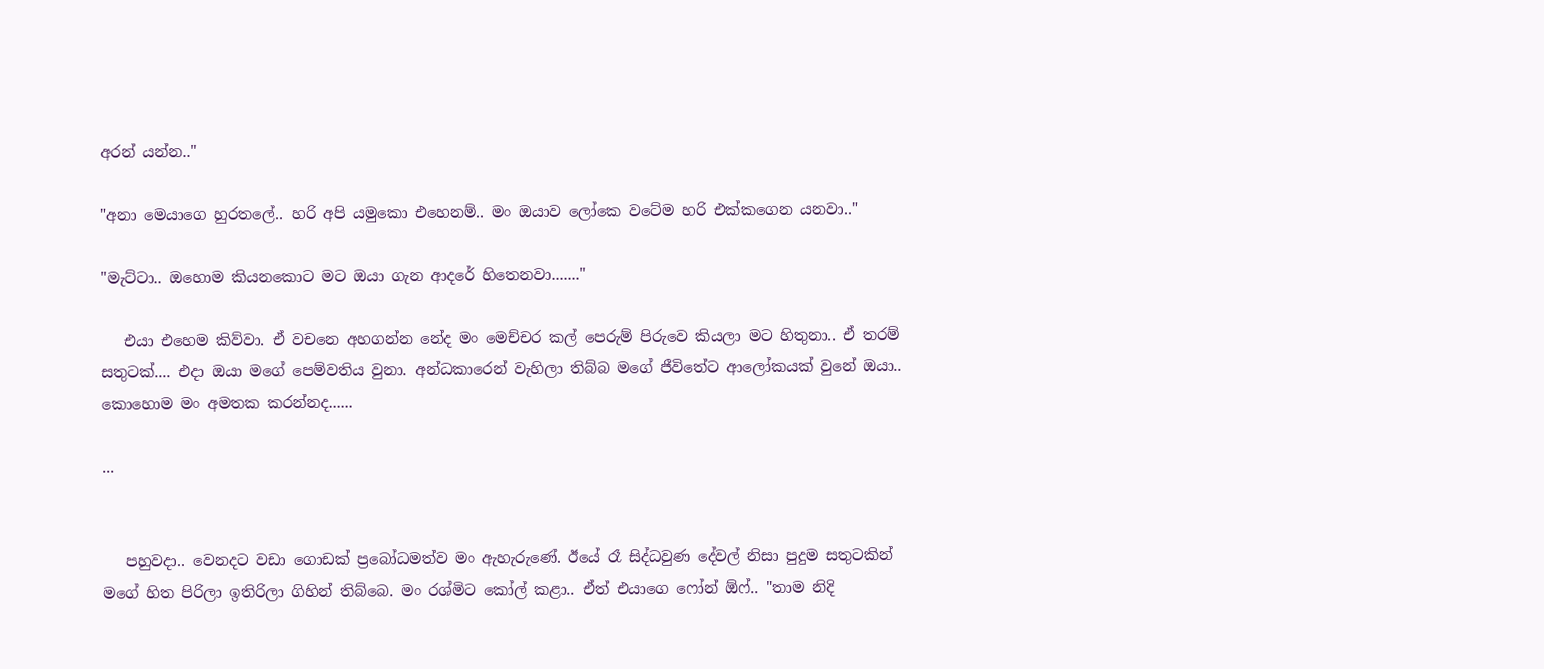අරන් යන්න.."

"අනා මෙයාගෙ හුරතලේ.. හරි අපි යමුකො එහෙනම්.. මං ඔයාව ලෝකෙ වටේම හරි එක්කගෙන යනවා.."

"මැට්ටා.. ඔහොම කියනකොට මට ඔයා ගැන ආදරේ හිතෙනවා......."

   එයා එහෙම කිව්වා. ඒ වචනෙ අහගන්න නේද මං මෙච්චර කල් පෙරුම් පිරුවෙ කියලා මට හිතුනා.. ඒ තරම් සතුටක්.... එදා ඔයා මගේ පෙම්වතිය වුනා. අන්ධකාරෙන් වැහිලා තිබ්බ මගේ ජීවිතේට ආලෝකයක් වුනේ ඔයා.. කොහොම මං අමතක කරන්නද......

...


   පහුවදා.. වෙනදට වඩා ගොඩක් ප්‍රබෝධමත්ව මං ඇහැරුණේ. ඊයේ රෑ සිද්ධවුණ දේවල් නිසා පුදුම සතුටකින් මගේ හිත පිරිලා ඉතිරිලා ගිහින් තිබ්බෙ. මං රශ්මිට කෝල් කළා.. ඒත් එයාගෙ ෆෝන් ඕෆ්.. "තාම නිදි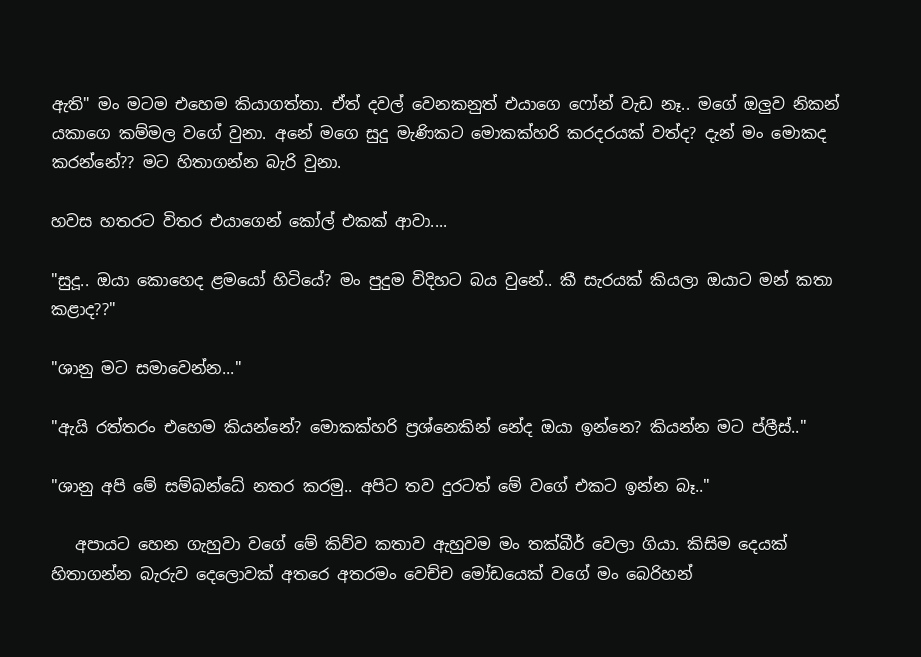ඇති" මං මටම එහෙම කියාගත්තා. ඒත් දවල් වෙනකනුත් එයාගෙ ෆෝන් වැඩ නෑ.. මගේ ඔලුව නිකන් යකාගෙ කම්මල වගේ වුනා. අනේ මගෙ සුදු මැණිකට මොකක්හරි කරදරයක් වත්ද? දැන් මං මොකද කරන්නේ?? මට හිතාගන්න බැරි වුනා.

හවස හතරට විතර එයාගෙන් කෝල් එකක් ආවා....

"සුදූ.. ඔයා කොහෙද ළමයෝ හිටියේ? මං පුදුම විදිහට බය වුනේ.. කී සැරයක් කියලා ඔයාට මන් කතා කළාද??"

"ශානු මට සමාවෙන්න..."

"ඇයි රත්තරං එහෙම කියන්නේ? මොකක්හරි ප්‍රශ්නෙකින් නේද ඔයා ඉන්නෙ? කියන්න මට ප්ලීස්.."

"ශානු අපි මේ සම්බන්ධේ නතර කරමු.. අපිට තව දුරටත් මේ වගේ එකට ඉන්න බෑ.."

   අපායට හෙන ගැහුවා වගේ මේ කිව්ව කතාව ඇහුවම මං තක්බීර් වෙලා ගියා. කිසිම දෙයක් හිතාගන්න බැරුව දෙලොවක් අතරෙ අතරමං වෙච්ච මෝඩයෙක් වගේ මං බෙරිහන්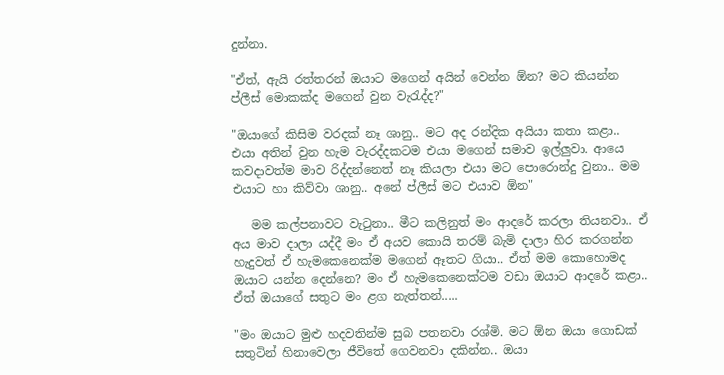දුන්නා.

"ඒත්, ඇයි රත්තරන් ඔයාට මගෙන් අයින් වෙන්න ඕන? මට කියන්න ප්ලීස් මොකක්ද මගෙන් වුන වැරැද්ද?"

"ඔයාගේ කිසිම වරදක් නෑ ශානු.. මට අද රන්දික අයියා කතා කළා.. එයා අතින් වුන හැම වැරද්දකටම එයා මගෙන් සමාව ඉල්ලුවා. ආයෙ කවදාවත්ම මාව රිද්දන්නෙත් නෑ කියලා එයා මට පොරොන්දු වුනා.. මම එයාට හා කිව්වා ශානු.. අනේ ප්ලීස් මට එයාව ඕන"

   මම කල්පනාවට වැටුනා.. මීට කලිනුත් මං ආදරේ කරලා තියනවා.. ඒ අය මාව දාලා යද්දී මං ඒ අයව කොයි තරම් බැමි දාලා හිර කරගන්න හැදුවත් ඒ හැමකෙනෙක්ම මගෙන් ඈතට ගියා.. ඒත් මම කොහොමද ඔයාට යන්න දෙන්නෙ? මං ඒ හැමකෙනෙක්ටම වඩා ඔයාට ආදරේ කළා.. ඒත් ඔයාගේ සතුට මං ළග නැත්තන්.....

"මං ඔයාට මුළු හදවතින්ම සුබ පතනවා රශ්මි. මට ඕන ඔයා ගොඩක් සතුටින් හිනාවෙලා ජීවිතේ ගෙවනවා දකින්න.. ඔයා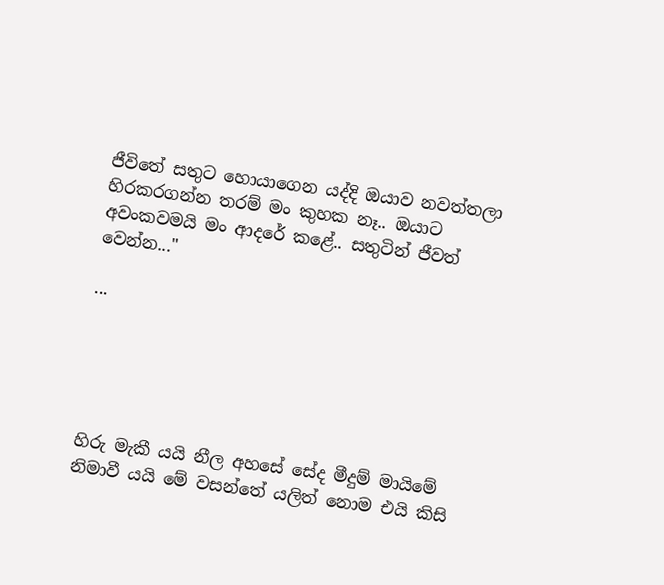ජීවිතේ සතුට හොයාගෙන යද්දි ඔයාව නවත්තලා හිරකරගන්න ත‍රම් මං කුහක නෑ.. ඔයාට අවංකවමයි මං ආදරේ කළේ.. සතුටින් ජීවත් වෙන්න..."

...





හිරු මැකී යයි නීල අහසේ සේද මීදුම් මායිමේ
නිමාවී යයි මේ වසන්තේ යලිත් නොම එයි කිසි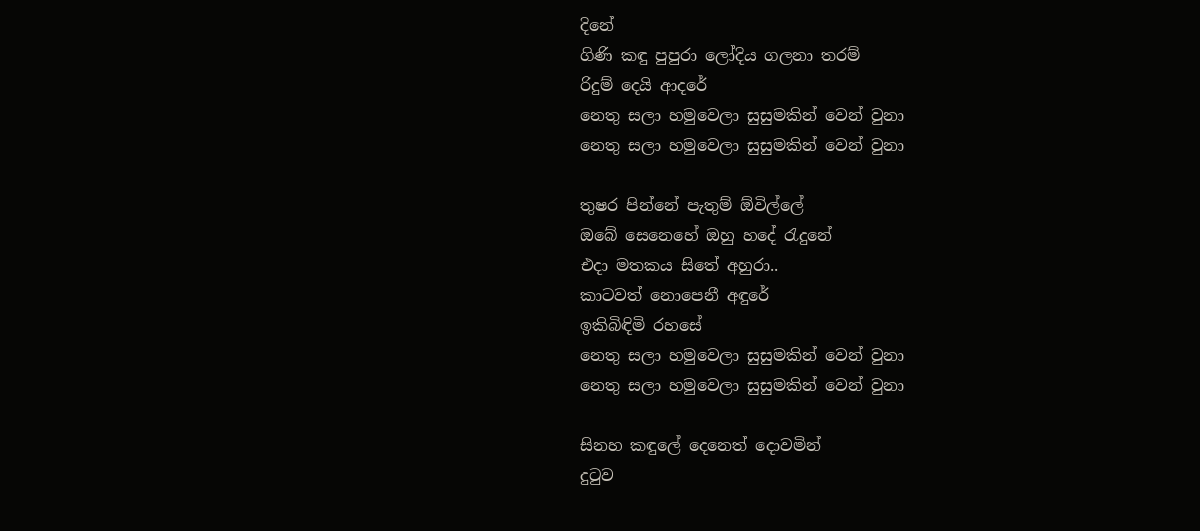දිනේ
ගිණි කඳු පුපුරා ලෝදිය ගලනා තරම්
රිදුම් දෙයි ආදරේ
නෙතු සලා හමුවෙලා සුසුමකින් වෙන් වුනා
නෙතු සලා හමුවෙලා සුසුමකින් වෙන් වුනා

තුෂර පින්නේ පැතුම් ඕවිල්ලේ
ඔබේ සෙනෙහේ ඔහු හදේ රැදුනේ
එදා මතකය සිතේ අහුරා..
කාටවත් නොපෙනී අඳුරේ
ඉකිබිඳිමි රහසේ
නෙතු සලා හමුවෙලා සුසුමකින් වෙන් වුනා
නෙතු සලා හමුවෙලා සුසුමකින් වෙන් වුනා

සිනහ කඳුලේ දෙනෙත් දොවමින්
දුටුව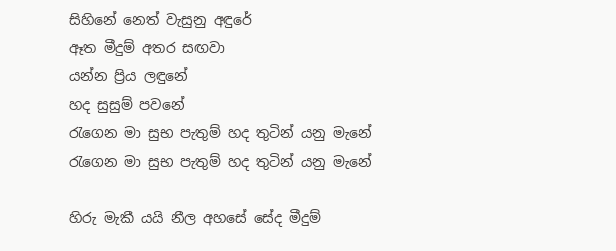සිහිනේ නෙත් වැසුනු අඳුරේ
ඈත මීදුම් අතර සඟවා
යන්න ප්‍රිය ලඳුනේ
හද සුසුම් පවනේ
රැගෙන මා සුභ පැතුම් හද තුටින් යනු මැනේ
රැගෙන මා සුභ පැතුම් හද තුටින් යනු මැනේ

හිරු මැකී යයි නීල අහසේ සේද මීදුම්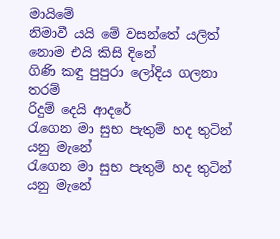මායිමේ
නිමාවී යයි මේ වසන්තේ යලිත් නොම එයි කිසි දිනේ
ගිණි කඳු පුපුරා ලෝදිය ගලනා තරම්
රිදුම් දෙයි ආදරේ
රැගෙන මා සුභ පැතුම් හද තුටින් යනු මැනේ
රැගෙන මා සුභ පැතුම් හද තුටින් යනු මැනේ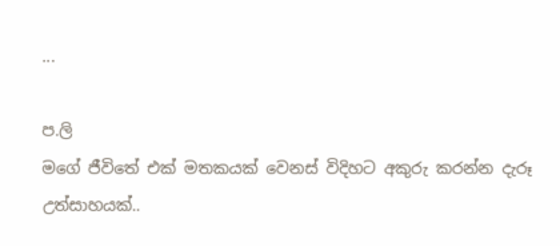...

ප.ලි
මගේ ජීවිතේ එක් මතකයක් වෙනස් විදිහට අකුරු කරන්න දැරූ උත්සාහයක්..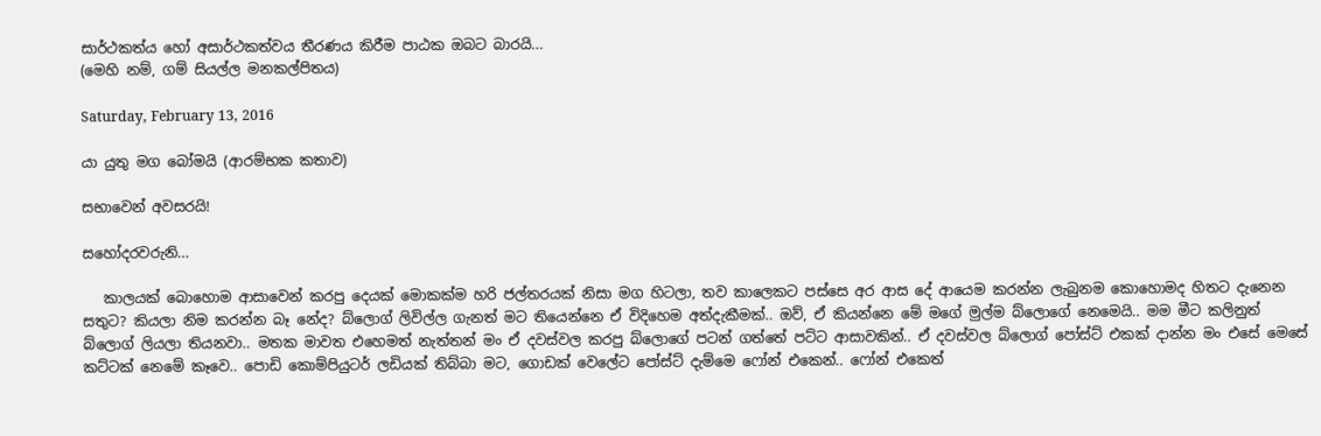සාර්ථකත්ය හෝ අසාර්ථකත්වය තීරණය කිරීම පාඨක ඔබට බාරයි...
(මෙහි නම්, ගම් සියල්ල මනකල්පිතය)

Saturday, February 13, 2016

යා යුතු මග බෝමයි (ආරම්භක කතාව)

සභාවෙන් අවසරයි!

සහෝදරවරුනි...

   කාලයක් බොහොම ආසාවෙන් කරපු දෙයක් මොකක්ම හරි ජල්තරයක් නිසා මග හිටලා, තව කාලෙකට පස්සෙ අර ආස දේ ආයෙම කරන්න ලැබුනම කොහොමද හිතට දැනෙන සතුට? කියලා නිම කරන්න බෑ නේද? බ්ලොග් ලිවිල්ල ගැනත් මට තියෙන්නෙ ඒ විදිහෙම අත්දැකීමක්.. ඔව්, ඒ කියන්නෙ මේ මගේ මුල්ම බ්ලොගේ නෙමෙයි.. මම මීට කලිනුත් බ්ලොග් ලියලා තියනවා.. මතක මාවත එහෙමත් නැත්තන් මං ඒ දවස්වල කරපු බ්ලොගේ පටන් ගත්තේ පට්ට ආසාවකින්.. ඒ දවස්වල බ්ලොග් පෝස්ට් එකක් දාන්න මං එසේ මෙසේ කට්ටක් නෙමේ කෑවෙ.. පොඩි කොම්පියුටර් ලඩියක් තිබ්බා මට, ගොඩක් වෙලේට පෝස්ට් දැම්මෙ ෆෝන් එකෙන්.. ෆෝන් එකෙත්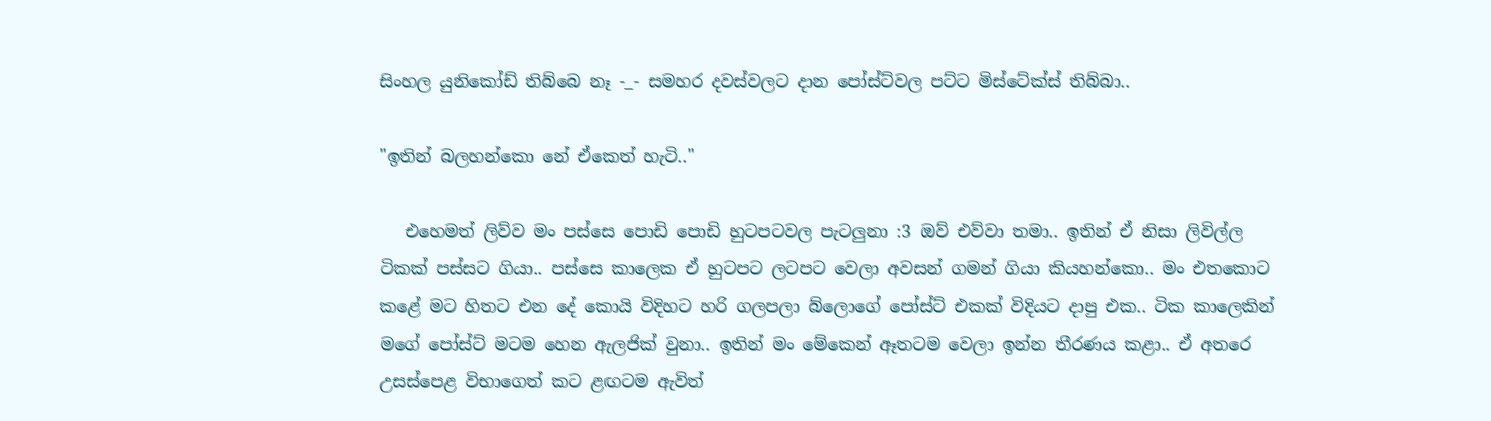සිංහල යුනිකෝඩ් තිබ්බෙ නෑ -_- සමහර දවස්වලට දාන පෝස්ට්වල පට්ට මිස්ටේක්ස් තිබ්බා..

"ඉතින් බලහන්කො නේ ඒකෙත් හැටි.."

   එහෙමත් ලිව්ව මං පස්සෙ පොඩි පොඩි හුටපටවල පැටලුනා :3 ඔව් එව්වා තමා.. ඉතින් ඒ නිසා ලිවිල්ල ටිකක් පස්සට ගියා.. පස්සෙ කාලෙක ඒ හුටපට ලටපට වෙලා අවසන් ගමන් ගියා කියහන්කො.. මං එතකොට කළේ මට හිතට එන දේ කොයි විදිහට හරි ගලපලා බ්ලොගේ පෝස්ට් එකක් විදියට දාපු එක.. ටික කාලෙකින් මගේ පෝස්ට් මටම හෙන ඇලජික් වුනා.. ඉතින් මං මේකෙන් ඈතටම වෙලා ඉන්න තීරණය කළා.. ඒ අතරෙ උසස්පෙළ විභාගෙත් කට ළඟටම ඇවිත්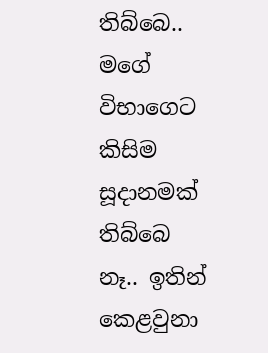තිබ්බෙ.. මගේ විභාගෙට කිසිම සූදානමක් තිබ්බෙ නෑ.. ඉතින් කෙළවුනා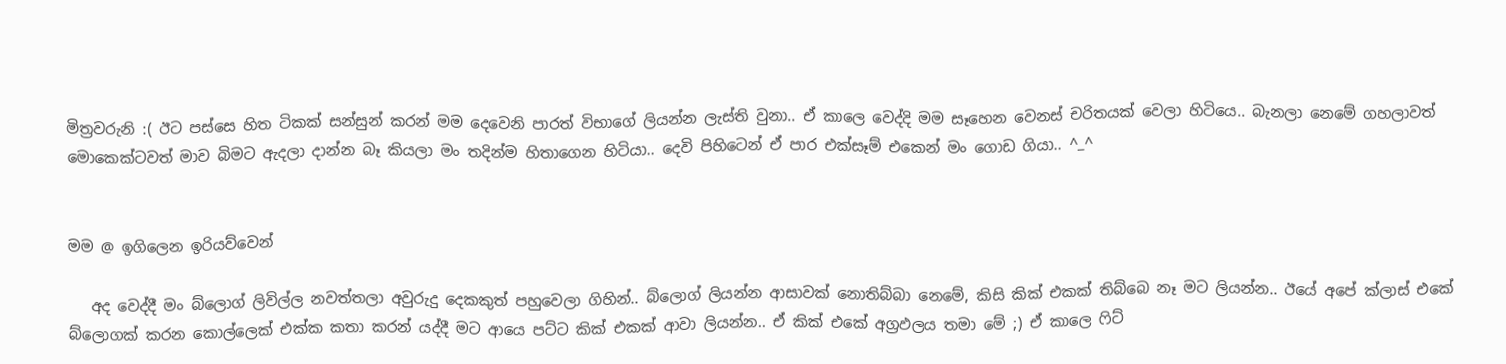මිත්‍රවරුනි :( ඊට පස්සෙ හිත ටිකක් සන්සුන් කරන් මම දෙවෙනි පාරත් විභාගේ ලියන්න ලැස්ති වුනා.. ඒ කාලෙ වෙද්දි මම සෑහෙන වෙනස් චරිතයක් වෙලා හිටියෙ.. බැනලා නෙමේ ගහලාවත් මොකෙක්ටවත් මාව බිමට ඇදලා දාන්න බෑ කියලා මං තදින්ම හිතාගෙන හිටියා.. දෙවි පිහිටෙන් ඒ පාර එක්සෑම් එකෙන් මං ගොඩ ගියා.. ^_^


මම @ ඉගිලෙන ඉරියව්වෙන්

   අද වෙද්දී මං බ්ලොග් ලිවිල්ල නවත්තලා අවුරුදු දෙකකුත් පහුවෙලා ගිහින්.. බ්ලොග් ලියන්න ආසාවක් නොතිබ්බා නෙමේ, කිසි කික් එකක් තිබ්බෙ නෑ මට ලියන්න.. ඊයේ අපේ ක්ලාස් එකේ බ්ලොගක් කරන කොල්ලෙක් එක්ක කතා කරන් යද්දී මට ආයෙ පට්ට කික් එකක් ආවා ලියන්න.. ඒ කික් එකේ අග්‍රඵලය තමා මේ ;) ඒ කාලෙ ෆිට්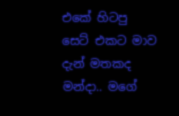එකේ හිටපු සෙට් එකට මාව දැන් මතකද මන්දා.. මගේ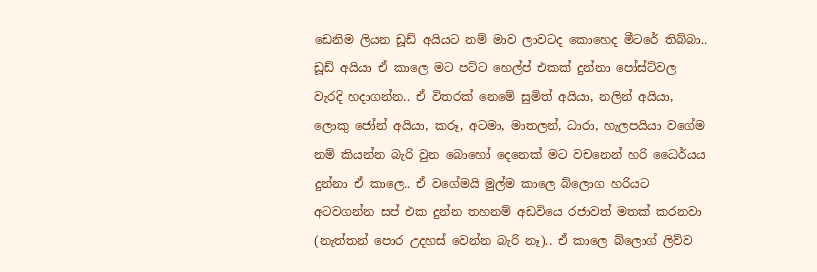ඩෙනිම ලියන ඩූඩ් අයියට නම් මාව ලාවටද කොහෙද මීටරේ තිබ්බා.. ඩූඩ් අයියා ඒ කාලෙ මට පට්ට හෙල්ප් එකක් දුන්නා පෝස්ට්වල වැරදි හදාගන්න.. ඒ විතරක් නෙමේ සුමිත් අයියා, නලින් අයියා, ලොකු ජෝන් අයියා, කරූ, අටමා, මාතලන්, ධාරා, හැලපයියා වගේම නම් කියන්න බැරි වුන බොහෝ දෙනෙක් මට වචනෙන් හරි ධෛර්යය දුන්නා ඒ කාලෙ.. ඒ වගේමයි මුල්ම කාලෙ බ්ලොග හරියට අටවගන්න සප් එක දුන්න තහනම් අඩවියෙ රජාවත් මතක් කරනවා (නැත්තන් පොර උදහස් වෙන්න බැරි නෑ).. ඒ කාලෙ බ්ලොග් ලිව්ව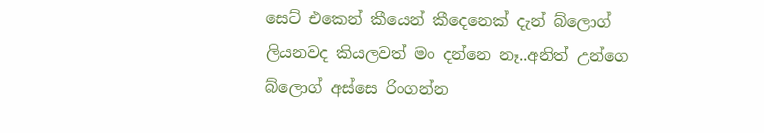සෙට් එකෙන් කීයෙන් කීදෙනෙක් දැන් බ්ලොග් ලියනවද කියලවත් මං දන්නෙ නෑ..අනිත් උන්ගෙ බ්ලොග් අස්සෙ රිංගන්න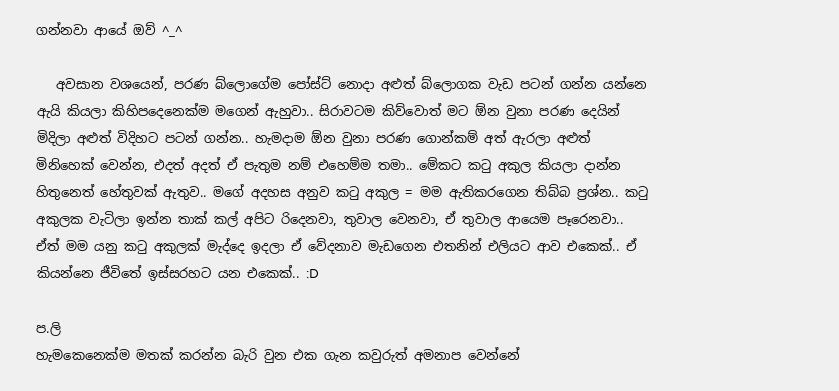ගන්නවා ආයේ ඔව් ^_^

   අවසාන වශයෙන්, පරණ බ්ලොගේම පෝස්ට් නොදා අළුත් බ්ලොගක වැඩ පටන් ගන්න යන්නෙ ඇයි කියලා කිහිපදෙනෙක්ම මගෙන් ඇහුවා.. සිරාවටම කිව්වොත් මට ඕන වුනා පරණ දෙයින් මිදිලා අළුත් විදිහට පටන් ගන්න.. හැමදාම ඕන වුනා පරණ ගොන්කම් අත් ඇරලා අළුත් මිනිහෙක් වෙන්න, එදත් අදත් ඒ පැතුම නම් එහෙම්ම තමා.. මේකට කටු අකුල කියලා දාන්න හිතුනෙත් හේතුවක් ඇතුව.. මගේ අදහස අනුව කටු අකුල = මම ඇතිකරගෙන තිබ්බ ප්‍රශ්න.. කටු අකුලක වැටිලා ඉන්න තාක් කල් අපිට රිදෙනවා, තුවාල වෙනවා, ඒ තුවාල ආයෙම පෑරෙනවා.. ඒත් මම යනු කටු අකුලක් මැද්දෙ ඉදලා ඒ වේදනාව මැඩගෙන එතනින් එලියට ආව එකෙක්.. ඒ කියන්නෙ ජීවිතේ ඉස්සරහට යන එකෙක්.. :D

ප.ලි
හැමකෙනෙක්ම මතක් කරන්න බැරි වුන එක ගැන කවුරුත් අමනාප වෙන්නේ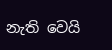නැති වෙයි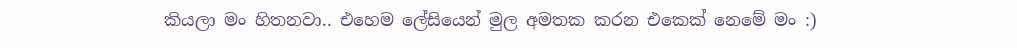කියලා මං හිතනවා.. එහෙම ලේසියෙන් මුල අමතක කරන එකෙක් නෙමේ මං :)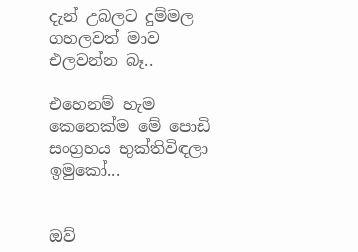දැන් උබලට දුම්මල ගහලවත් මාව එලවන්න බෑ..

එහෙනම් හැම කෙනෙක්ම මේ පොඩි සංග්‍රහය භුක්තිවිඳලා ඉමුකෝ...


ඔව්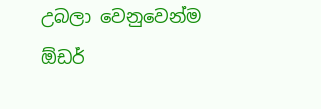උබලා වෙනුවෙන්ම ඕඩර්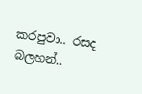කරපුවා.. රසද බලහන්..